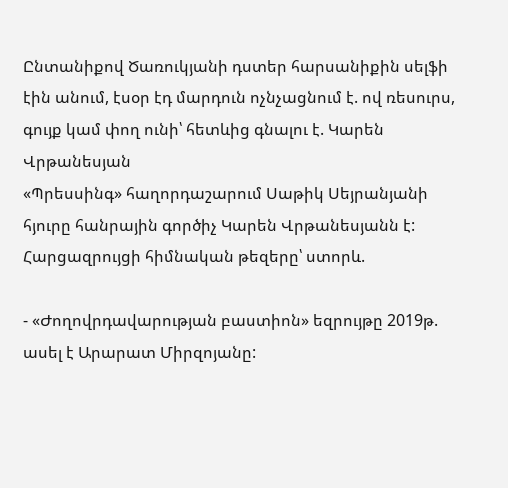Ընտանիքով Ծառուկյանի դստեր հարսանիքին սելֆի էին անում, էսօր էդ մարդուն ոչնչացնում է. ով ռեսուրս, գույք կամ փող ունի՝ հետևից գնալու է. Կարեն Վրթանեսյան
«Պրեսսինգ» հաղորդաշարում Սաթիկ Սեյրանյանի հյուրը հանրային գործիչ Կարեն Վրթանեսյանն է:
Հարցազրույցի հիմնական թեզերը՝ ստորև.

- «Ժողովրդավարության բաստիոն» եզրույթը 2019թ. ասել է Արարատ Միրզոյանը: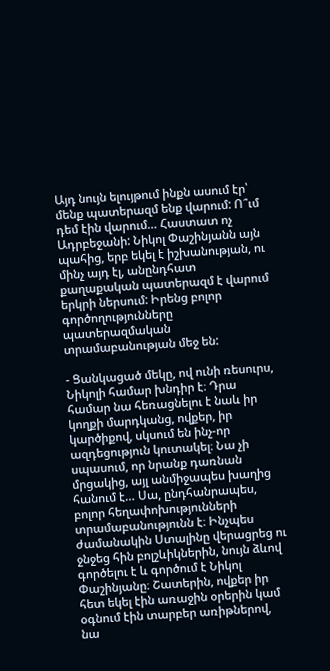Այդ նույն ելույթում ինքն ասում էր՝ մենք պատերազմ ենք վարում: Ո՞ւմ դեմ էին վարում… Հաստատ ոչ Ադրբեջանի: Նիկոլ Փաշինյանն այն պահից, երբ եկել է իշխանության, ու մինչ այդ էլ, անընդհատ քաղաքական պատերազմ է վարում երկրի ներսում: Իրենց բոլոր գործողությունները պատերազմական տրամաբանության մեջ են:

- Ցանկացած մեկը, ով ունի ռեսուրս, Նիկոլի համար խնդիր է։ Դրա համար նա հեռացնելու է նաև իր կողքի մարդկանց, ովքեր, իր կարծիքով, սկսում են ինչ-որ ազդեցություն կուտակել։ Նա չի սպասում, որ նրանք դառնան մրցակից, այլ անմիջապես խաղից հանում է… Սա, ընդհանրապես, բոլոր հեղափոխությունների տրամաբանությունն է։ Ինչպես ժամանակին Ստալինը վերացրեց ու ջնջեց հին բոլշևիկներին, նույն ձևով գործելու է և գործում է Նիկոլ Փաշինյանը։ Շատերին, ովքեր իր հետ եկել էին առաջին օրերին կամ օգնում էին տարբեր առիթներով, նա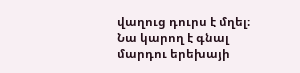վաղուց դուրս է մղել։ Նա կարող է գնալ մարդու երեխայի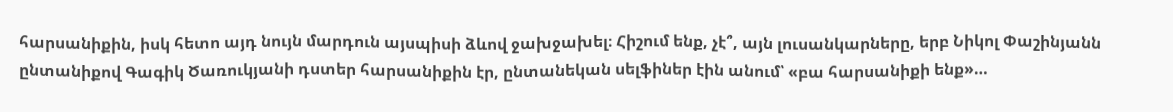հարսանիքին, իսկ հետո այդ նույն մարդուն այսպիսի ձևով ջախջախել։ Հիշում ենք, չէ՞, այն լուսանկարները, երբ Նիկոլ Փաշինյանն ընտանիքով Գագիկ Ծառուկյանի դստեր հարսանիքին էր, ընտանեկան սելֆիներ էին անում՝ «բա հարսանիքի ենք»…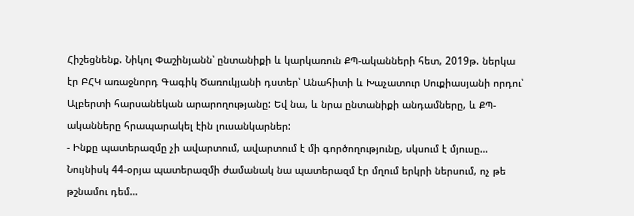Հիշեցնենք. Նիկոլ Փաշինյանն՝ ընտանիքի և կարկառուն ՔՊ-ականների հետ, 2019թ. ներկա էր ԲՀԿ առաջնորդ Գագիկ Ծառուկյանի դստեր՝ Անահիտի և Խաչատուր Սուքիասյանի որդու՝ Ալբերտի հարսանեկան արարողությանը: Եվ նա, և նրա ընտանիքի անդամները, և ՔՊ-ականները հրապարակել էին լուսանկարներ:
- Ինքը պատերազմը չի ավարտում, ավարտում է մի գործողությունը, սկսում է մյուսը… Նույնիսկ 44-օրյա պատերազմի ժամանակ նա պատերազմ էր մղում երկրի ներսում, ոչ թե թշնամու դեմ…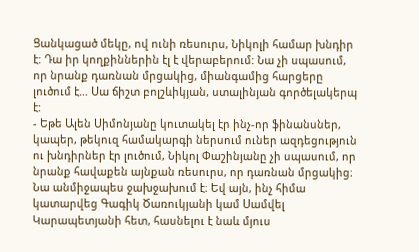Ցանկացած մեկը, ով ունի ռեսուրս, Նիկոլի համար խնդիր է: Դա իր կողքիններին էլ է վերաբերում: Նա չի սպասում, որ նրանք դառնան մրցակից, միանգամից հարցերը լուծում է… Սա ճիշտ բոլշևիկյան, ստալինյան գործելակերպ է:
- Եթե Ալեն Սիմոնյանը կուտակել էր ինչ-որ ֆինանսներ, կապեր, թեկուզ համակարգի ներսում ուներ ազդեցություն ու խնդիրներ էր լուծում, Նիկոլ Փաշինյանը չի սպասում, որ նրանք հավաքեն այնքան ռեսուրս, որ դառնան մրցակից։ Նա անմիջապես ջախջախում է։ Եվ այն, ինչ հիմա կատարվեց Գագիկ Ծառուկյանի կամ Սամվել Կարապետյանի հետ, հասնելու է նաև մյուս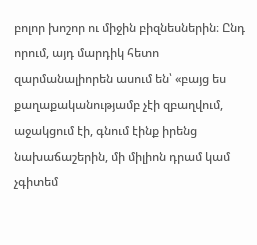բոլոր խոշոր ու միջին բիզնեսներին։ Ընդ որում, այդ մարդիկ հետո զարմանալիորեն ասում են՝ «բայց ես քաղաքականությամբ չէի զբաղվում, աջակցում էի, գնում էինք իրենց նախաճաշերին, մի միլիոն դրամ կամ չգիտեմ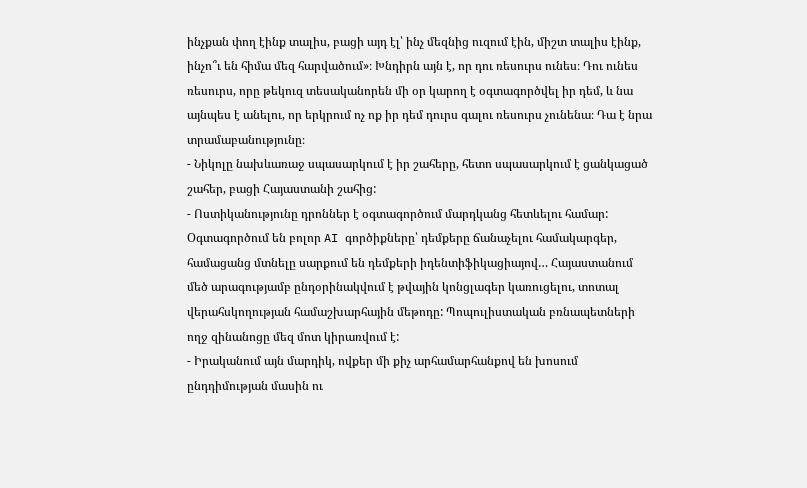ինչքան փող էինք տալիս, բացի այդ էլ՝ ինչ մեզնից ուզում էին, միշտ տալիս էինք, ինչո՞ւ են հիմա մեզ հարվածում»։ Խնդիրն այն է, որ դու ռեսուրս ունես։ Դու ունես ռեսուրս, որը թեկուզ տեսականորեն մի օր կարող է օգտագործվել իր դեմ, և նա այնպես է անելու, որ երկրում ոչ ոք իր դեմ դուրս գալու ռեսուրս չունենա։ Դա է նրա տրամաբանությունը։
- Նիկոլը նախևառաջ սպասարկում է իր շահերը, հետո սպասարկում է ցանկացած շահեր, բացի Հայաստանի շահից:
- Ոստիկանությունը դրոններ է օգտագործում մարդկանց հետևելու համար: Օգտագործում են բոլոր AI գործիքները՝ դեմքերը ճանաչելու համակարգեր, համացանց մտնելը սարքում են դեմքերի իդենտիֆիկացիայով… Հայաստանում մեծ արագությամբ ընդօրինակվում է թվային կոնցլագեր կառուցելու, տոտալ վերահսկողության համաշխարհային մեթոդը: Պոպուլիստական բռնապետների ողջ զինանոցը մեզ մոտ կիրառվում է:
- Իրականում այն մարդիկ, ովքեր մի քիչ արհամարհանքով են խոսում ընդդիմության մասին ու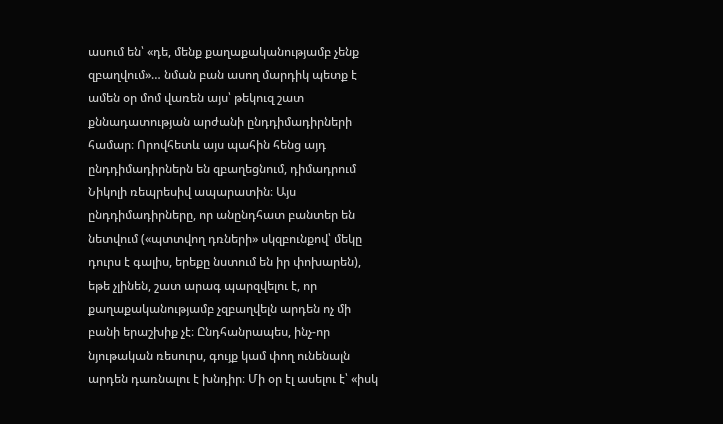ասում են՝ «դե, մենք քաղաքականությամբ չենք զբաղվում»… նման բան ասող մարդիկ պետք է ամեն օր մոմ վառեն այս՝ թեկուզ շատ քննադատության արժանի ընդդիմադիրների համար։ Որովհետև այս պահին հենց այդ ընդդիմադիրներն են զբաղեցնում, դիմադրում Նիկոլի ռեպրեսիվ ապարատին։ Այս ընդդիմադիրները, որ անընդհատ բանտեր են նետվում («պտտվող դռների» սկզբունքով՝ մեկը դուրս է գալիս, երեքը նստում են իր փոխարեն), եթե չլինեն, շատ արագ պարզվելու է, որ քաղաքականությամբ չզբաղվելն արդեն ոչ մի բանի երաշխիք չէ։ Ընդհանրապես, ինչ-որ նյութական ռեսուրս, գույք կամ փող ունենալն արդեն դառնալու է խնդիր։ Մի օր էլ ասելու է՝ «իսկ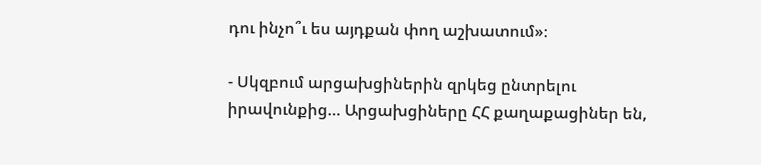դու ինչո՞ւ ես այդքան փող աշխատում»։

- Սկզբում արցախցիներին զրկեց ընտրելու իրավունքից… Արցախցիները ՀՀ քաղաքացիներ են,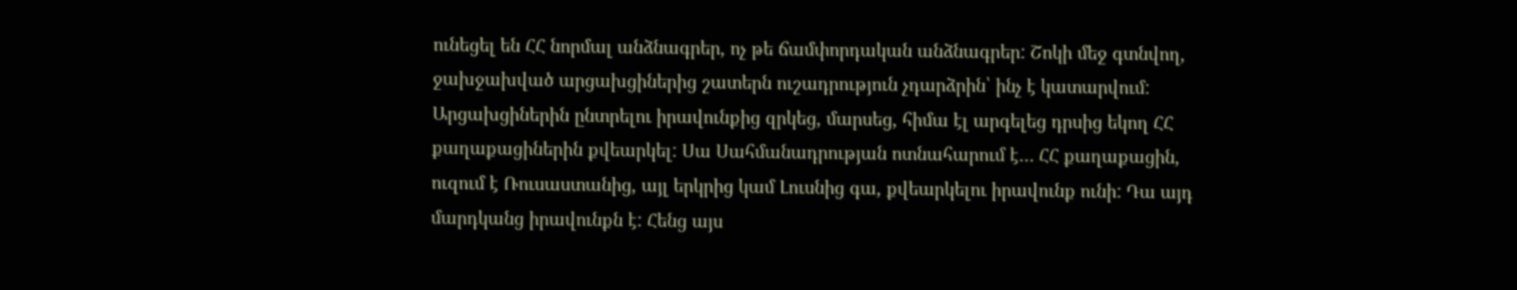ունեցել են ՀՀ նորմալ անձնագրեր, ոչ թե ճամփորդական անձնագրեր: Շոկի մեջ գտնվող, ջախջախված արցախցիներից շատերն ուշադրություն չդարձրին՝ ինչ է կատարվում: Արցախցիներին ընտրելու իրավունքից զրկեց, մարսեց, հիմա էլ արգելեց դրսից եկող ՀՀ քաղաքացիներին քվեարկել: Սա Սահմանադրության ոտնահարում է… ՀՀ քաղաքացին, ուզում է Ռուսաստանից, այլ երկրից կամ Լուսնից գա, քվեարկելու իրավունք ունի: Դա այդ մարդկանց իրավունքն է: Հենց այս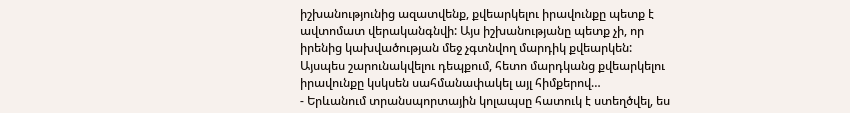իշխանությունից ազատվենք, քվեարկելու իրավունքը պետք է ավտոմատ վերականգնվի: Այս իշխանությանը պետք չի, որ իրենից կախվածության մեջ չգտնվող մարդիկ քվեարկեն: Այսպես շարունակվելու դեպքում, հետո մարդկանց քվեարկելու իրավունքը կսկսեն սահմանափակել այլ հիմքերով…
- Երևանում տրանսպորտային կոլապսը հատուկ է ստեղծվել, ես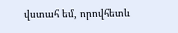վստահ եմ, որովհետև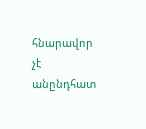հնարավոր չէ անընդհատ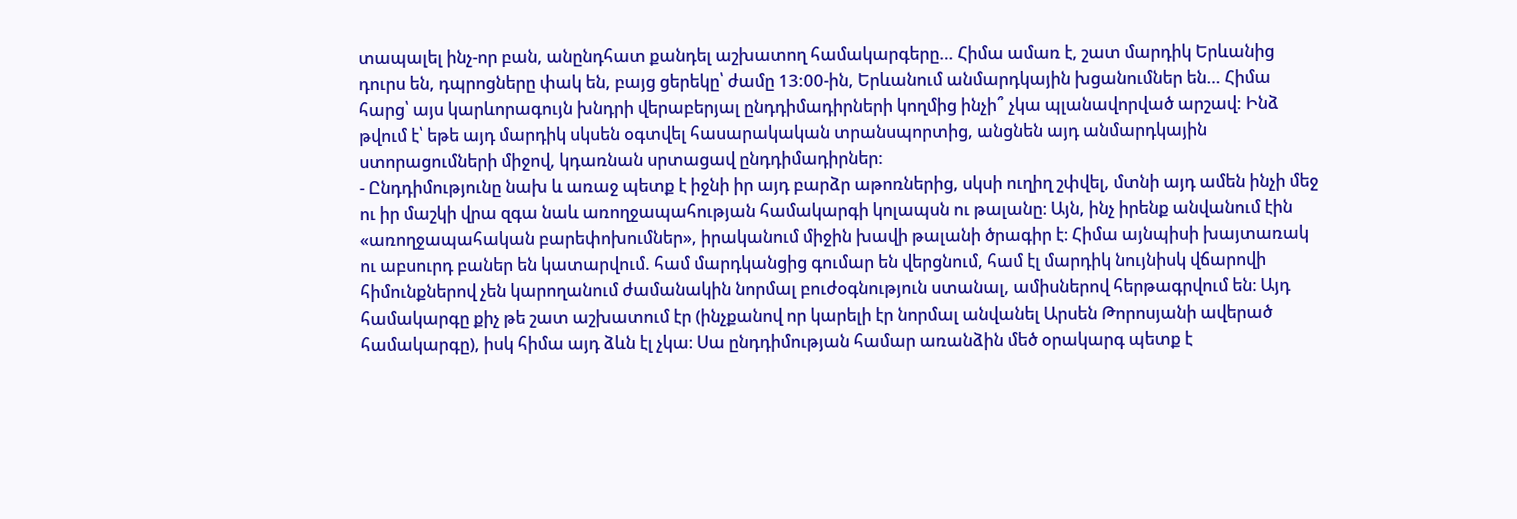տապալել ինչ-որ բան, անընդհատ քանդել աշխատող համակարգերը… Հիմա ամառ է, շատ մարդիկ Երևանից դուրս են, դպրոցները փակ են, բայց ցերեկը՝ ժամը 13:00-ին, Երևանում անմարդկային խցանումներ են… Հիմա հարց՝ այս կարևորագույն խնդրի վերաբերյալ ընդդիմադիրների կողմից ինչի՞ չկա պլանավորված արշավ: Ինձ թվում է՝ եթե այդ մարդիկ սկսեն օգտվել հասարակական տրանսպորտից, անցնեն այդ անմարդկային ստորացումների միջով, կդառնան սրտացավ ընդդիմադիրներ:
- Ընդդիմությունը նախ և առաջ պետք է իջնի իր այդ բարձր աթոռներից, սկսի ուղիղ շփվել, մտնի այդ ամեն ինչի մեջ ու իր մաշկի վրա զգա նաև առողջապահության համակարգի կոլապսն ու թալանը։ Այն, ինչ իրենք անվանում էին «առողջապահական բարեփոխումներ», իրականում միջին խավի թալանի ծրագիր է։ Հիմա այնպիսի խայտառակ ու աբսուրդ բաներ են կատարվում. համ մարդկանցից գումար են վերցնում, համ էլ մարդիկ նույնիսկ վճարովի հիմունքներով չեն կարողանում ժամանակին նորմալ բուժօգնություն ստանալ, ամիսներով հերթագրվում են։ Այդ համակարգը քիչ թե շատ աշխատում էր (ինչքանով որ կարելի էր նորմալ անվանել Արսեն Թորոսյանի ավերած համակարգը), իսկ հիմա այդ ձևն էլ չկա։ Սա ընդդիմության համար առանձին մեծ օրակարգ պետք է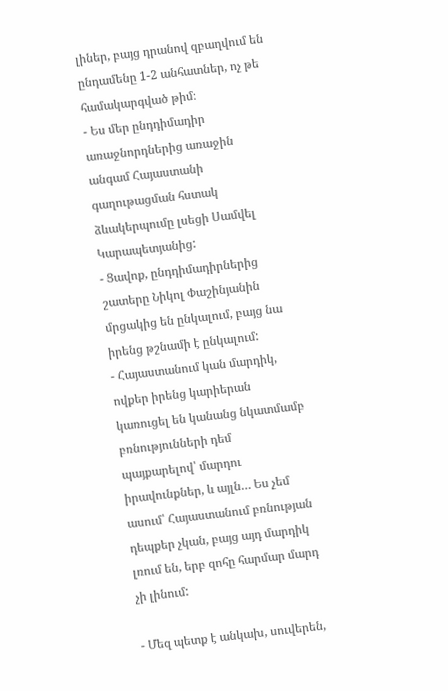լիներ, բայց դրանով զբաղվում են ընդամենը 1-2 անհատներ, ոչ թե համակարգված թիմ։
- Ես մեր ընդդիմադիր առաջնորդներից առաջին անգամ Հայաստանի գաղութացման հստակ ձևակերպումը լսեցի Սամվել Կարապետյանից:
- Ցավոք, ընդդիմադիրներից շատերը Նիկոլ Փաշինյանին մրցակից են ընկալում, բայց նա իրենց թշնամի է ընկալում:
- Հայաստանում կան մարդիկ, ովքեր իրենց կարիերան կառուցել են կանանց նկատմամբ բռնությունների դեմ պայքարելով՝ մարդու իրավունքներ, և այլն… Ես չեմ ասում՝ Հայաստանում բռնության դեպքեր չկան, բայց այդ մարդիկ լռում են, երբ զոհը հարմար մարդ չի լինում:

- Մեզ պետք է անկախ, սուվերեն,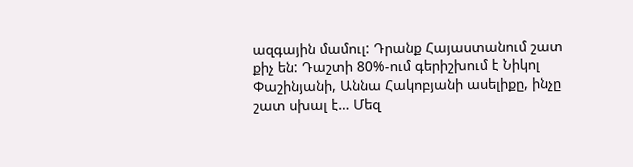ազգային մամուլ: Դրանք Հայաստանում շատ քիչ են: Դաշտի 80%-ում գերիշխում է Նիկոլ Փաշինյանի, Աննա Հակոբյանի ասելիքը, ինչը շատ սխալ է… Մեզ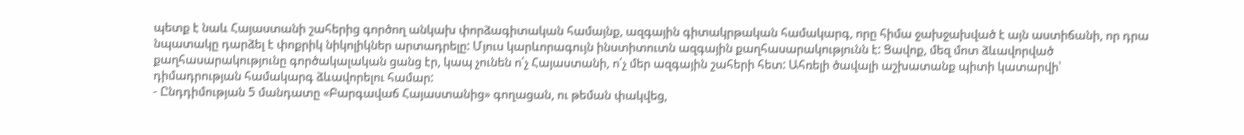պետք է նաև Հայաստանի շահերից գործող անկախ փորձագիտական համայնք, ազգային գիտակրթական համակարգ, որը հիմա ջախջախված է այն աստիճանի, որ դրա նպատակը դարձել է փոքրիկ նիկոլիկներ արտադրելը: Մյուս կարևորագույն ինստիտուտն ազգային քաղհասարակությունն է: Ցավոք, մեզ մոտ ձևավորված քաղհասարակությունը գործակալական ցանց էր, կապ չունեն ո՛չ Հայաստանի, ո՛չ մեր ազգային շահերի հետ: Ահռելի ծավալի աշխատանք պիտի կատարվի՝ դիմադրության համակարգ ձևավորելու համար:
- Ընդդիմության 5 մանդատը «Բարգավաճ Հայաստանից» գողացան, ու թեման փակվեց,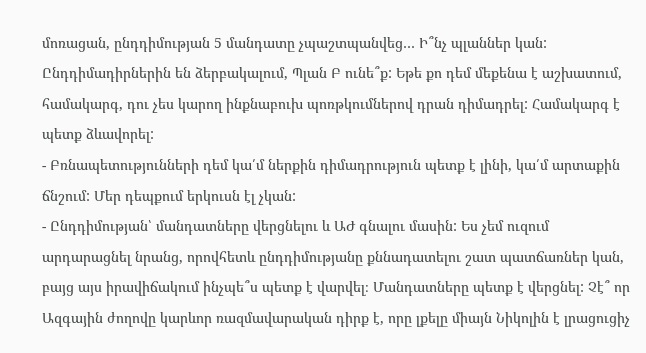մոռացան, ընդդիմության 5 մանդատը չպաշտպանվեց… Ի՞նչ պլաններ կան: Ընդդիմադիրներին են ձերբակալում, Պլան Բ ունե՞ք: Եթե քո դեմ մեքենա է աշխատում, համակարգ, դու չես կարող ինքնաբուխ պոռթկումներով դրան դիմադրել: Համակարգ է պետք ձևավորել:
- Բռնապետությունների դեմ կա՛մ ներքին դիմադրություն պետք է լինի, կա՛մ արտաքին ճնշում: Մեր դեպքում երկուսն էլ չկան:
- Ընդդիմության՝ մանդատները վերցնելու և ԱԺ գնալու մասին: Ես չեմ ուզում արդարացնել նրանց, որովհետև ընդդիմությանը քննադատելու շատ պատճառներ կան, բայց այս իրավիճակում ինչպե՞ս պետք է վարվել։ Մանդատները պետք է վերցնել: Չէ՞ որ Ազգային ժողովը կարևոր ռազմավարական դիրք է, որը լքելը միայն Նիկոլին է լրացուցիչ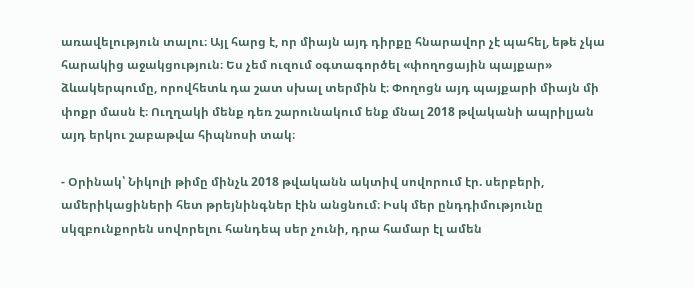առավելություն տալու։ Այլ հարց է, որ միայն այդ դիրքը հնարավոր չէ պահել, եթե չկա հարակից աջակցություն։ Ես չեմ ուզում օգտագործել «փողոցային պայքար» ձևակերպումը, որովհետև դա շատ սխալ տերմին է։ Փողոցն այդ պայքարի միայն մի փոքր մասն է։ Ուղղակի մենք դեռ շարունակում ենք մնալ 2018 թվականի ապրիլյան այդ երկու շաբաթվա հիպնոսի տակ։

- Օրինակ՝ Նիկոլի թիմը մինչև 2018 թվականն ակտիվ սովորում էր. սերբերի, ամերիկացիների հետ թրեյնինգներ էին անցնում։ Իսկ մեր ընդդիմությունը սկզբունքորեն սովորելու հանդեպ սեր չունի, դրա համար էլ ամեն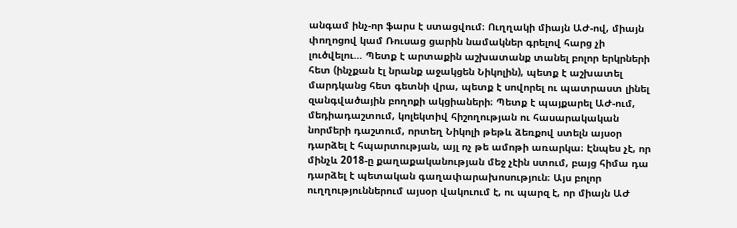անգամ ինչ-որ ֆարս է ստացվում։ Ուղղակի միայն ԱԺ-ով, միայն փողոցով կամ Ռուսաց ցարին նամակներ գրելով հարց չի լուծվելու… Պետք է արտաքին աշխատանք տանել բոլոր երկրների հետ (ինչքան էլ նրանք աջակցեն Նիկոլին), պետք է աշխատել մարդկանց հետ գետնի վրա, պետք է սովորել ու պատրաստ լինել զանգվածային բողոքի ակցիաների։ Պետք է պայքարել ԱԺ-ում, մեդիադաշտում, կոլեկտիվ հիշողության ու հասարակական նորմերի դաշտում, որտեղ Նիկոլի թեթև ձեռքով ստելն այսօր դարձել է հպարտության, այլ ոչ թե ամոթի առարկա։ Էնպես չէ, որ մինչև 2018-ը քաղաքականության մեջ չէին ստում, բայց հիմա դա դարձել է պետական գաղափարախոսություն։ Այս բոլոր ուղղություններում այսօր վակուում է, ու պարզ է, որ միայն ԱԺ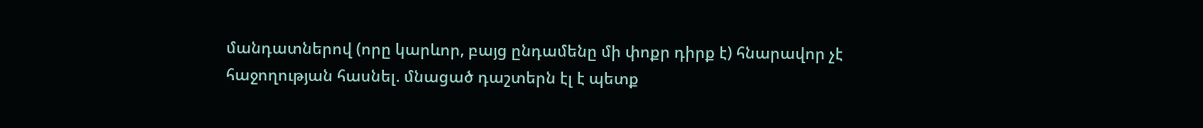մանդատներով (որը կարևոր, բայց ընդամենը մի փոքր դիրք է) հնարավոր չէ հաջողության հասնել. մնացած դաշտերն էլ է պետք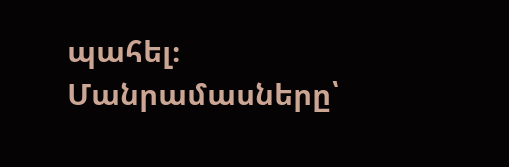պահել։
Մանրամասները՝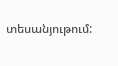տեսանյութում: